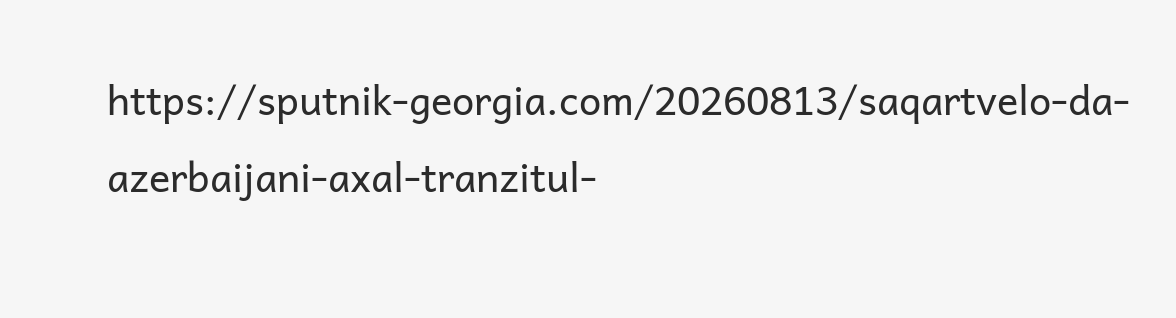https://sputnik-georgia.com/20260813/saqartvelo-da-azerbaijani-axal-tranzitul-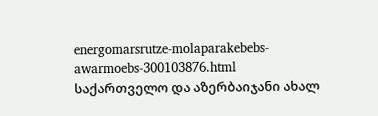energomarsrutze-molaparakebebs-awarmoebs-300103876.html
საქართველო და აზერბაიჯანი ახალ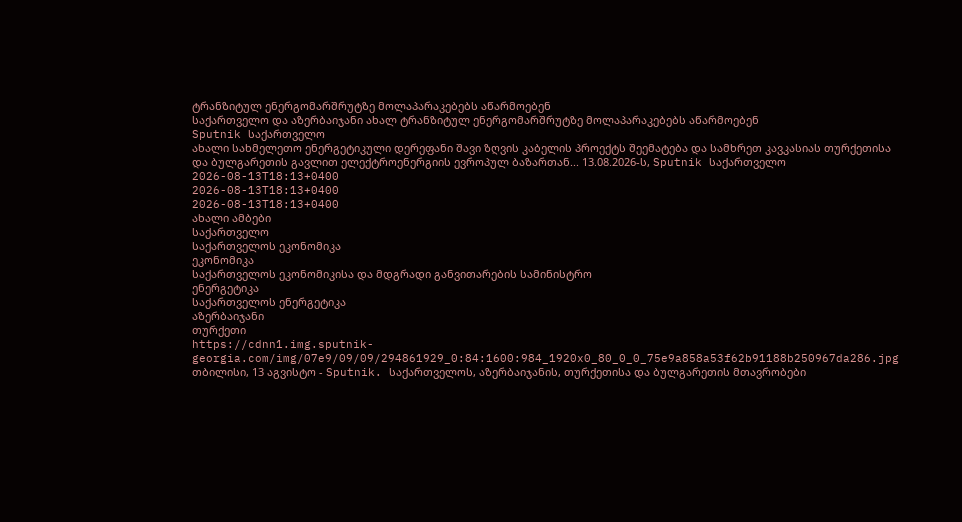ტრანზიტულ ენერგომარშრუტზე მოლაპარაკებებს აწარმოებენ
საქართველო და აზერბაიჯანი ახალ ტრანზიტულ ენერგომარშრუტზე მოლაპარაკებებს აწარმოებენ
Sputnik საქართველო
ახალი სახმელეთო ენერგეტიკული დერეფანი შავი ზღვის კაბელის პროექტს შეემატება და სამხრეთ კავკასიას თურქეთისა და ბულგარეთის გავლით ელექტროენერგიის ევროპულ ბაზართან... 13.08.2026-ს, Sputnik საქართველო
2026-08-13T18:13+0400
2026-08-13T18:13+0400
2026-08-13T18:13+0400
ახალი ამბები
საქართველო
საქართველოს ეკონომიკა
ეკონომიკა
საქართველოს ეკონომიკისა და მდგრადი განვითარების სამინისტრო
ენერგეტიკა
საქართველოს ენერგეტიკა
აზერბაიჯანი
თურქეთი
https://cdnn1.img.sputnik-georgia.com/img/07e9/09/09/294861929_0:84:1600:984_1920x0_80_0_0_75e9a858a53f62b91188b250967da286.jpg
თბილისი, 13 აგვისტო - Sputnik. საქართველოს, აზერბაიჯანის, თურქეთისა და ბულგარეთის მთავრობები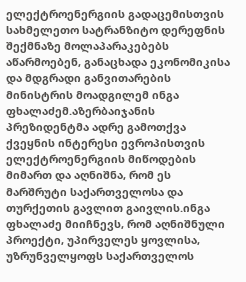ელექტროენერგიის გადაცემისთვის სახმელეთო სატრანზიტო დერეფნის შექმნაზე მოლაპარაკებებს აწარმოებენ, განაცხადა ეკონომიკისა და მდგრადი განვითარების მინისტრის მოადგილემ ინგა ფხალაძემ.აზერბაიჯანის პრეზიდენტმა ადრე გამოთქვა ქვეყნის ინტერესი ევროპისთვის ელექტროენერგიის მიწოდების მიმართ და აღნიშნა, რომ ეს მარშრუტი საქართველოსა და თურქეთის გავლით გაივლის.ინგა ფხალაძე მიიჩნევს, რომ აღნიშნული პროექტი, უპირველეს ყოვლისა, უზრუნველყოფს საქართველოს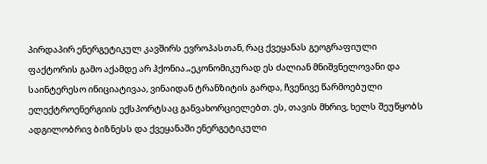პირდაპირ ენერგეტიკულ კავშირს ევროპასთან, რაც ქვეყანას გეოგრაფიული ფაქტორის გამო აქამდე არ ჰქონია.„ეკონომიკურად ეს ძალიან მნიშვნელოვანი და საინტერესო ინიციატივაა, ვინაიდან ტრანზიტის გარდა, ჩვენივე წარმოებული ელექტროენერგიის ექსპორტსაც განვახორციელებთ. ეს, თავის მხრივ, ხელს შეუწყობს ადგილობრივ ბიზნესს და ქვეყანაში ენერგეტიკული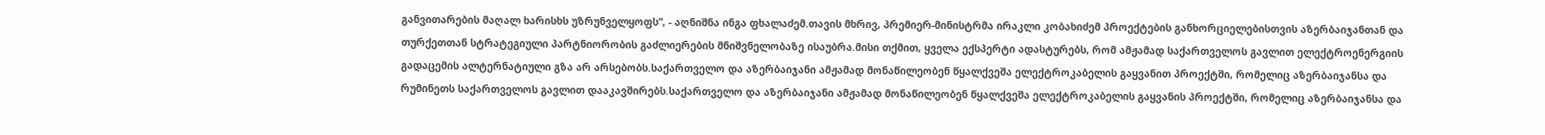განვითარების მაღალ ხარისხს უზრუნველყოფს“, - აღნიშნა ინგა ფხალაძემ.თავის მხრივ, პრემიერ-მინისტრმა ირაკლი კობახიძემ პროექტების განხორციელებისთვის აზერბაიჯანთან და თურქეთთან სტრატეგიული პარტნიორობის გაძლიერების მნიშვნელობაზე ისაუბრა.მისი თქმით, ყველა ექსპერტი ადასტურებს, რომ ამჟამად საქართველოს გავლით ელექტროენერგიის გადაცემის ალტერნატიული გზა არ არსებობს.საქართველო და აზერბაიჯანი ამჟამად მონაწილეობენ წყალქვეშა ელექტროკაბელის გაყვანით პროექტში, რომელიც აზერბაიჯანსა და რუმინეთს საქართველოს გავლით დააკავშირებს.საქართველო და აზერბაიჯანი ამჟამად მონაწილეობენ წყალქვეშა ელექტროკაბელის გაყვანის პროექტში, რომელიც აზერბაიჯანსა და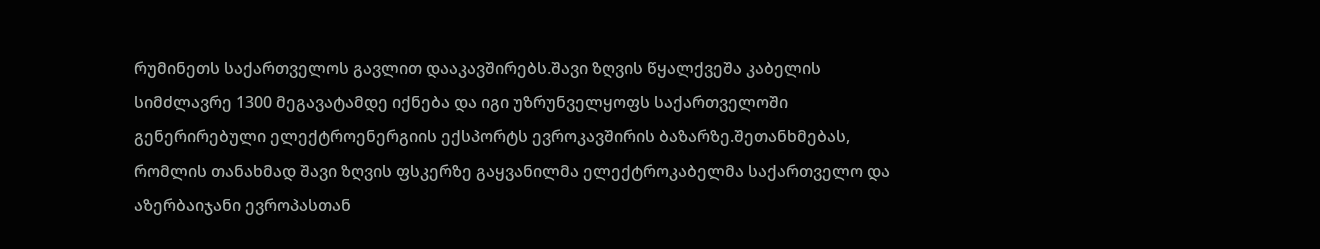რუმინეთს საქართველოს გავლით დააკავშირებს.შავი ზღვის წყალქვეშა კაბელის სიმძლავრე 1300 მეგავატამდე იქნება და იგი უზრუნველყოფს საქართველოში გენერირებული ელექტროენერგიის ექსპორტს ევროკავშირის ბაზარზე.შეთანხმებას, რომლის თანახმად შავი ზღვის ფსკერზე გაყვანილმა ელექტროკაბელმა საქართველო და აზერბაიჯანი ევროპასთან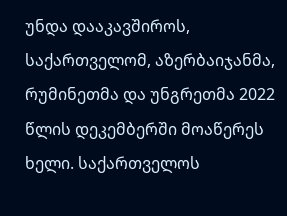უნდა დააკავშიროს, საქართველომ, აზერბაიჯანმა, რუმინეთმა და უნგრეთმა 2022 წლის დეკემბერში მოაწერეს ხელი. საქართველოს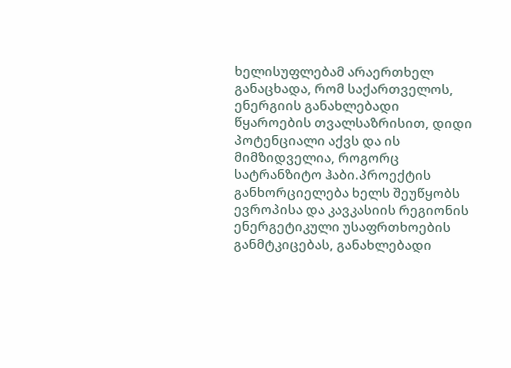ხელისუფლებამ არაერთხელ განაცხადა, რომ საქართველოს, ენერგიის განახლებადი წყაროების თვალსაზრისით, დიდი პოტენციალი აქვს და ის მიმზიდველია, როგორც სატრანზიტო ჰაბი.პროექტის განხორციელება ხელს შეუწყობს ევროპისა და კავკასიის რეგიონის ენერგეტიკული უსაფრთხოების განმტკიცებას, განახლებადი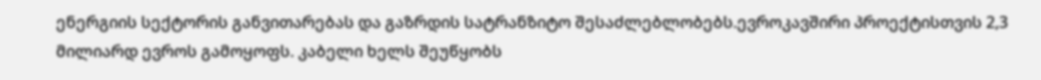ენერგიის სექტორის განვითარებას და გაზრდის სატრანზიტო შესაძლებლობებს.ევროკავშირი პროექტისთვის 2,3 მილიარდ ევროს გამოყოფს. კაბელი ხელს შეუწყობს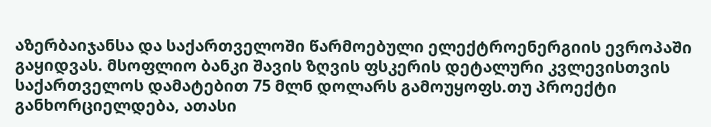აზერბაიჯანსა და საქართველოში წარმოებული ელექტროენერგიის ევროპაში გაყიდვას. მსოფლიო ბანკი შავის ზღვის ფსკერის დეტალური კვლევისთვის საქართველოს დამატებით 75 მლნ დოლარს გამოუყოფს.თუ პროექტი განხორციელდება, ათასი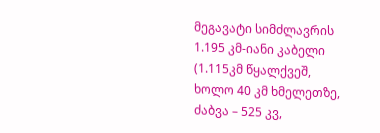მეგავატი სიმძლავრის 1.195 კმ-იანი კაბელი (1.115კმ წყალქვეშ, ხოლო 40 კმ ხმელეთზე, ძაბვა – 525 კვ,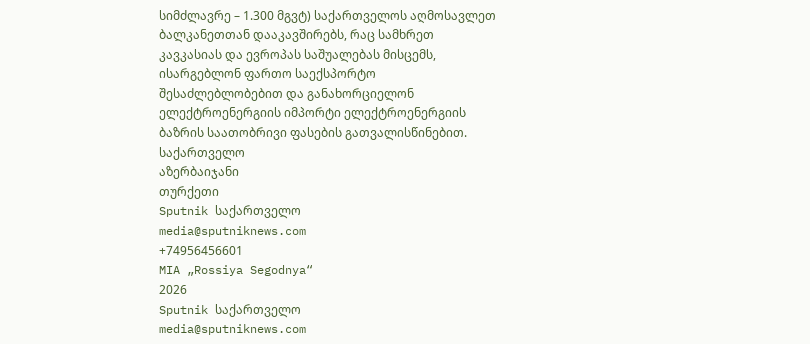სიმძლავრე – 1.300 მგვტ) საქართველოს აღმოსავლეთ ბალკანეთთან დააკავშირებს, რაც სამხრეთ კავკასიას და ევროპას საშუალებას მისცემს, ისარგებლონ ფართო საექსპორტო შესაძლებლობებით და განახორციელონ ელექტროენერგიის იმპორტი ელექტროენერგიის ბაზრის საათობრივი ფასების გათვალისწინებით.
საქართველო
აზერბაიჯანი
თურქეთი
Sputnik საქართველო
media@sputniknews.com
+74956456601
MIA „Rossiya Segodnya“
2026
Sputnik საქართველო
media@sputniknews.com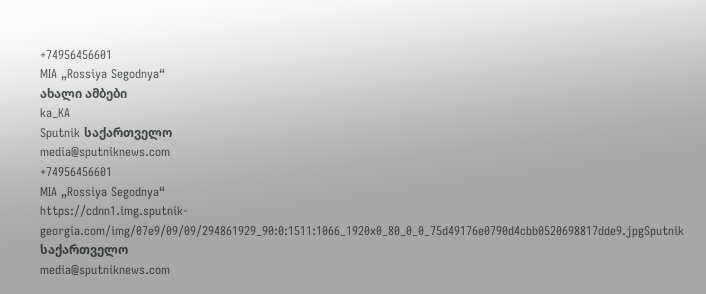+74956456601
MIA „Rossiya Segodnya“
ახალი ამბები
ka_KA
Sputnik საქართველო
media@sputniknews.com
+74956456601
MIA „Rossiya Segodnya“
https://cdnn1.img.sputnik-georgia.com/img/07e9/09/09/294861929_90:0:1511:1066_1920x0_80_0_0_75d49176e0790d4cbb0520698817dde9.jpgSputnik საქართველო
media@sputniknews.com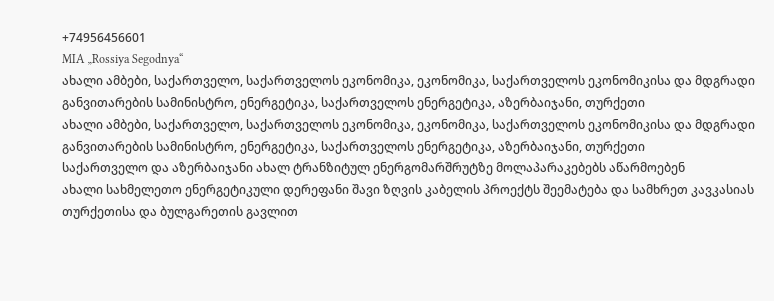+74956456601
MIA „Rossiya Segodnya“
ახალი ამბები, საქართველო, საქართველოს ეკონომიკა, ეკონომიკა, საქართველოს ეკონომიკისა და მდგრადი განვითარების სამინისტრო, ენერგეტიკა, საქართველოს ენერგეტიკა, აზერბაიჯანი, თურქეთი
ახალი ამბები, საქართველო, საქართველოს ეკონომიკა, ეკონომიკა, საქართველოს ეკონომიკისა და მდგრადი განვითარების სამინისტრო, ენერგეტიკა, საქართველოს ენერგეტიკა, აზერბაიჯანი, თურქეთი
საქართველო და აზერბაიჯანი ახალ ტრანზიტულ ენერგომარშრუტზე მოლაპარაკებებს აწარმოებენ
ახალი სახმელეთო ენერგეტიკული დერეფანი შავი ზღვის კაბელის პროექტს შეემატება და სამხრეთ კავკასიას თურქეთისა და ბულგარეთის გავლით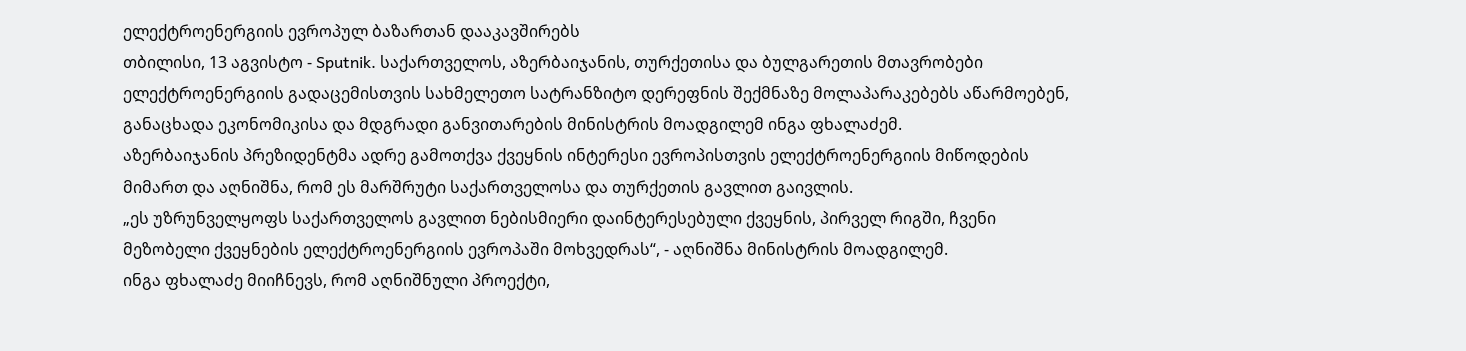ელექტროენერგიის ევროპულ ბაზართან დააკავშირებს
თბილისი, 13 აგვისტო - Sputnik. საქართველოს, აზერბაიჯანის, თურქეთისა და ბულგარეთის მთავრობები ელექტროენერგიის გადაცემისთვის სახმელეთო სატრანზიტო დერეფნის შექმნაზე მოლაპარაკებებს აწარმოებენ, განაცხადა ეკონომიკისა და მდგრადი განვითარების მინისტრის მოადგილემ ინგა ფხალაძემ.
აზერბაიჯანის პრეზიდენტმა ადრე გამოთქვა ქვეყნის ინტერესი ევროპისთვის ელექტროენერგიის მიწოდების მიმართ და აღნიშნა, რომ ეს მარშრუტი საქართველოსა და თურქეთის გავლით გაივლის.
„ეს უზრუნველყოფს საქართველოს გავლით ნებისმიერი დაინტერესებული ქვეყნის, პირველ რიგში, ჩვენი მეზობელი ქვეყნების ელექტროენერგიის ევროპაში მოხვედრას“, - აღნიშნა მინისტრის მოადგილემ.
ინგა ფხალაძე მიიჩნევს, რომ აღნიშნული პროექტი,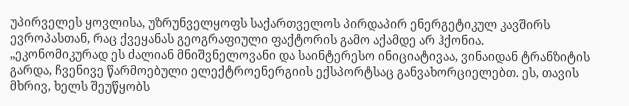უპირველეს ყოვლისა, უზრუნველყოფს საქართველოს პირდაპირ ენერგეტიკულ კავშირს ევროპასთან, რაც ქვეყანას გეოგრაფიული ფაქტორის გამო აქამდე არ ჰქონია.
„ეკონომიკურად ეს ძალიან მნიშვნელოვანი და საინტერესო ინიციატივაა, ვინაიდან ტრანზიტის გარდა, ჩვენივე წარმოებული ელექტროენერგიის ექსპორტსაც განვახორციელებთ. ეს, თავის მხრივ, ხელს შეუწყობს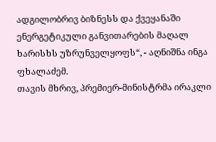ადგილობრივ ბიზნესს და ქვეყანაში ენერგეტიკული განვითარების მაღალ ხარისხს უზრუნველყოფს“, - აღნიშნა ინგა ფხალაძემ.
თავის მხრივ, პრემიერ-მინისტრმა ირაკლი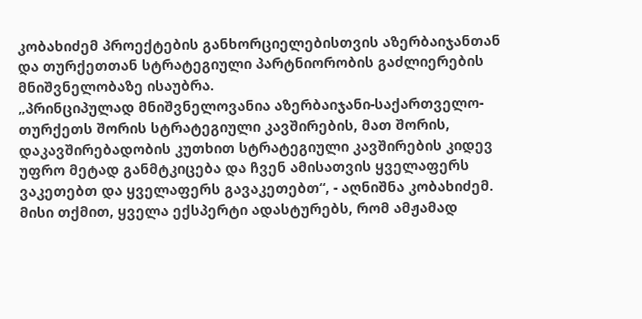კობახიძემ პროექტების განხორციელებისთვის აზერბაიჯანთან და თურქეთთან სტრატეგიული პარტნიორობის გაძლიერების მნიშვნელობაზე ისაუბრა.
„პრინციპულად მნიშვნელოვანია აზერბაიჯანი-საქართველო-თურქეთს შორის სტრატეგიული კავშირების, მათ შორის, დაკავშირებადობის კუთხით სტრატეგიული კავშირების კიდევ უფრო მეტად განმტკიცება და ჩვენ ამისათვის ყველაფერს ვაკეთებთ და ყველაფერს გავაკეთებთ“, - აღნიშნა კობახიძემ.
მისი თქმით, ყველა ექსპერტი ადასტურებს, რომ ამჟამად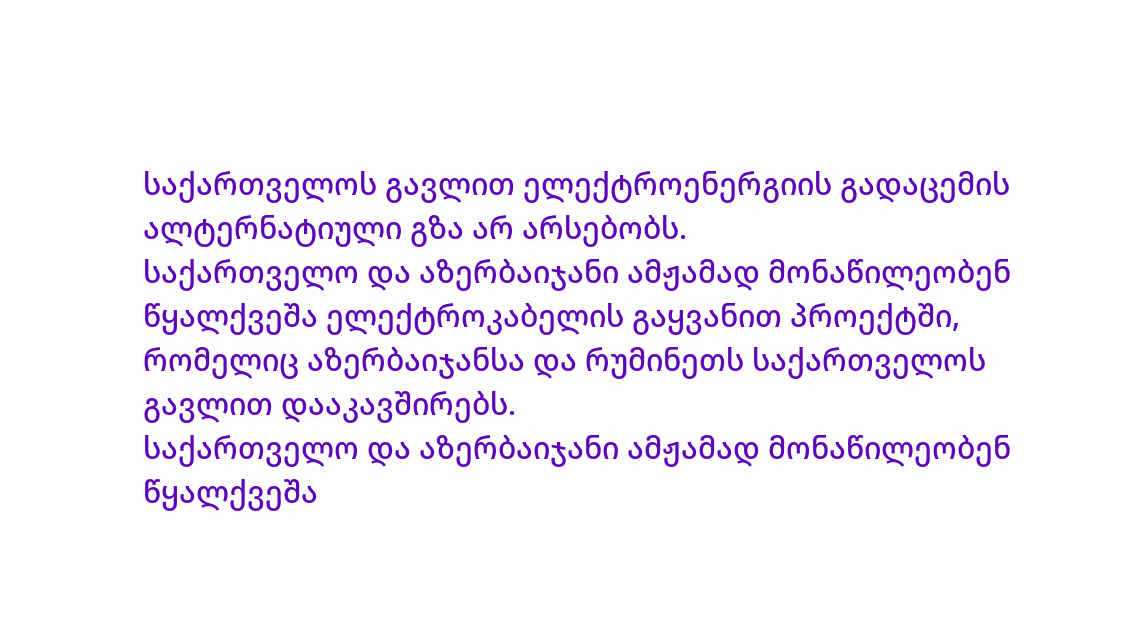საქართველოს გავლით ელექტროენერგიის გადაცემის ალტერნატიული გზა არ არსებობს.
საქართველო და აზერბაიჯანი ამჟამად მონაწილეობენ წყალქვეშა ელექტროკაბელის გაყვანით პროექტში, რომელიც აზერბაიჯანსა და რუმინეთს საქართველოს გავლით დააკავშირებს.
საქართველო და აზერბაიჯანი ამჟამად მონაწილეობენ წყალქვეშა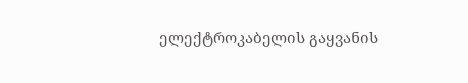ელექტროკაბელის გაყვანის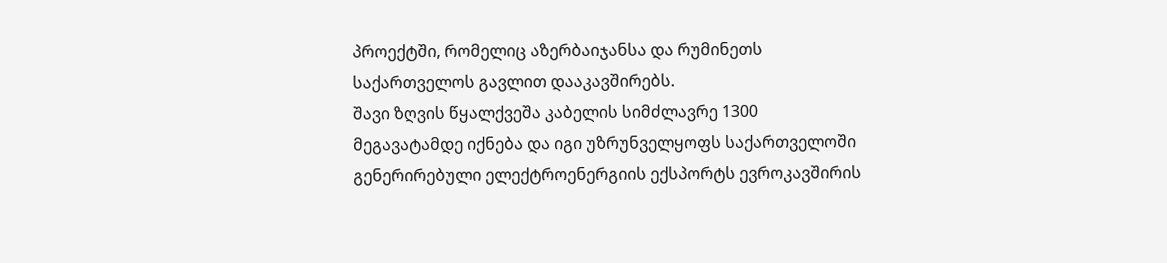პროექტში, რომელიც აზერბაიჯანსა და რუმინეთს საქართველოს გავლით დააკავშირებს.
შავი ზღვის წყალქვეშა კაბელის სიმძლავრე 1300 მეგავატამდე იქნება და იგი უზრუნველყოფს საქართველოში გენერირებული ელექტროენერგიის ექსპორტს ევროკავშირის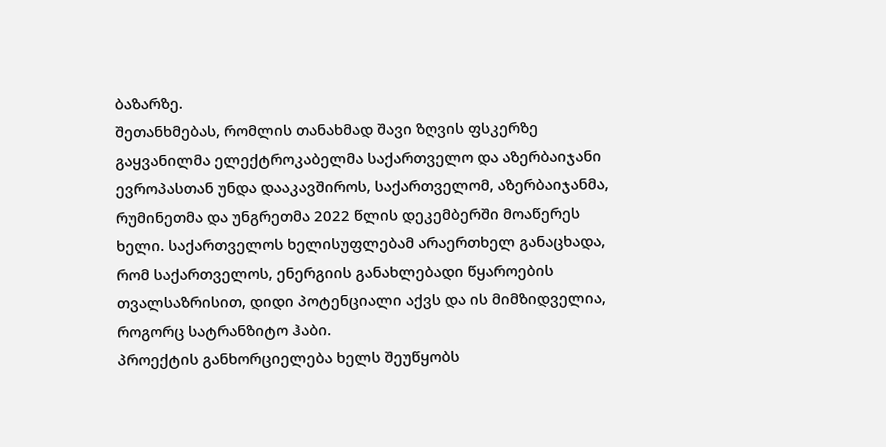ბაზარზე.
შეთანხმებას, რომლის თანახმად შავი ზღვის ფსკერზე გაყვანილმა ელექტროკაბელმა საქართველო და აზერბაიჯანი ევროპასთან უნდა დააკავშიროს, საქართველომ, აზერბაიჯანმა, რუმინეთმა და უნგრეთმა 2022 წლის დეკემბერში მოაწერეს ხელი. საქართველოს ხელისუფლებამ არაერთხელ განაცხადა, რომ საქართველოს, ენერგიის განახლებადი წყაროების თვალსაზრისით, დიდი პოტენციალი აქვს და ის მიმზიდველია, როგორც სატრანზიტო ჰაბი.
პროექტის განხორციელება ხელს შეუწყობს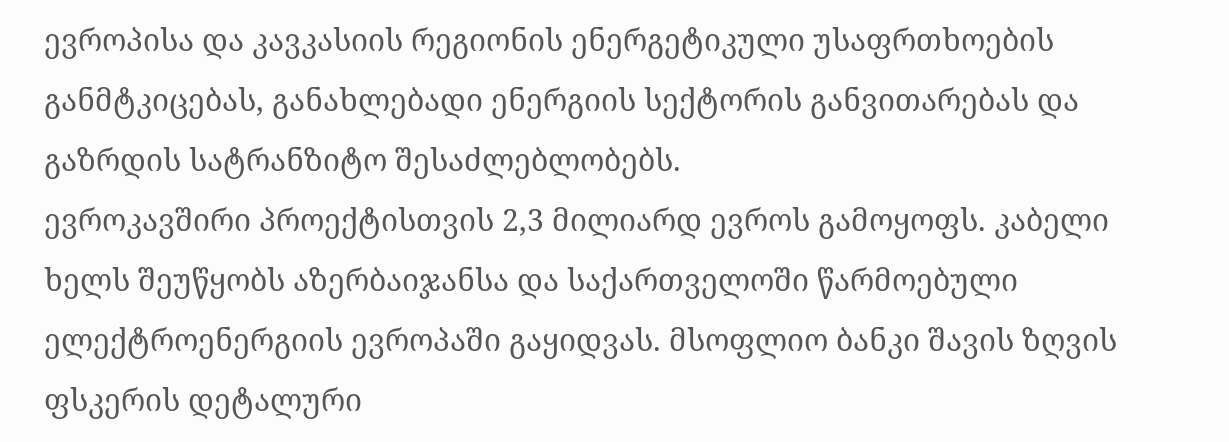ევროპისა და კავკასიის რეგიონის ენერგეტიკული უსაფრთხოების განმტკიცებას, განახლებადი ენერგიის სექტორის განვითარებას და გაზრდის სატრანზიტო შესაძლებლობებს.
ევროკავშირი პროექტისთვის 2,3 მილიარდ ევროს გამოყოფს. კაბელი ხელს შეუწყობს აზერბაიჯანსა და საქართველოში წარმოებული ელექტროენერგიის ევროპაში გაყიდვას. მსოფლიო ბანკი შავის ზღვის ფსკერის დეტალური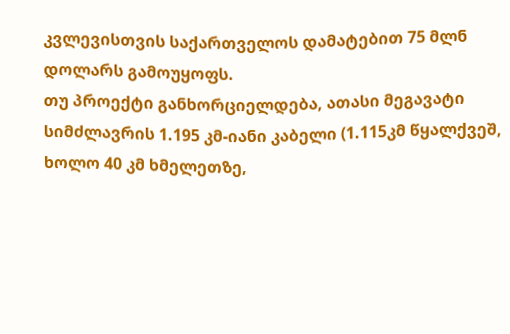კვლევისთვის საქართველოს დამატებით 75 მლნ დოლარს გამოუყოფს.
თუ პროექტი განხორციელდება, ათასი მეგავატი სიმძლავრის 1.195 კმ-იანი კაბელი (1.115კმ წყალქვეშ, ხოლო 40 კმ ხმელეთზე,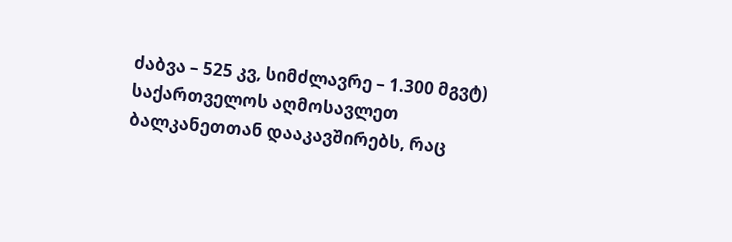ძაბვა – 525 კვ, სიმძლავრე – 1.300 მგვტ) საქართველოს აღმოსავლეთ ბალკანეთთან დააკავშირებს, რაც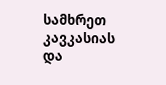სამხრეთ კავკასიას და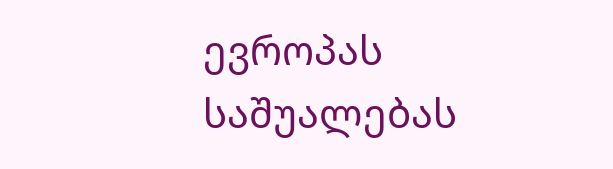ევროპას საშუალებას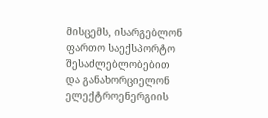მისცემს, ისარგებლონ ფართო საექსპორტო შესაძლებლობებით და განახორციელონ ელექტროენერგიის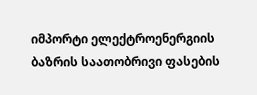იმპორტი ელექტროენერგიის ბაზრის საათობრივი ფასების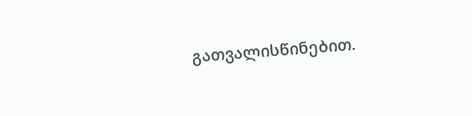გათვალისწინებით.